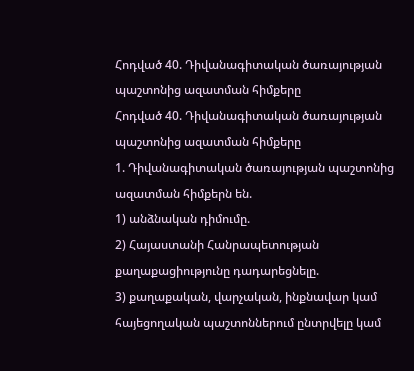Հոդված 40. Դիվանագիտական ծառայության պաշտոնից ազատման հիմքերը
Հոդված 40. Դիվանագիտական ծառայության պաշտոնից ազատման հիմքերը
1. Դիվանագիտական ծառայության պաշտոնից ազատման հիմքերն են.
1) անձնական դիմումը.
2) Հայաստանի Հանրապետության քաղաքացիությունը դադարեցնելը.
3) քաղաքական, վարչական, ինքնավար կամ հայեցողական պաշտոններում ընտրվելը կամ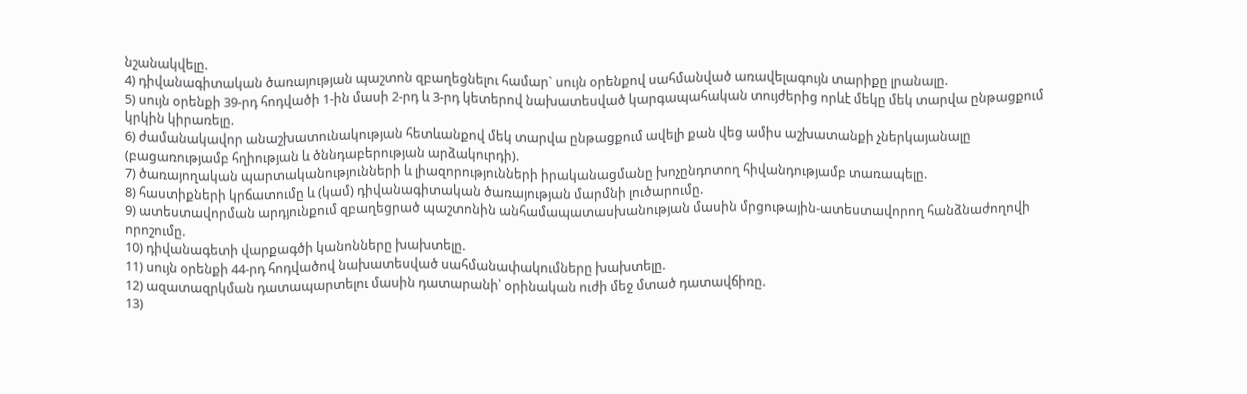նշանակվելը.
4) դիվանագիտական ծառայության պաշտոն զբաղեցնելու համար` սույն օրենքով սահմանված առավելագույն տարիքը լրանալը.
5) սույն օրենքի 39-րդ հոդվածի 1-ին մասի 2-րդ և 3-րդ կետերով նախատեսված կարգապահական տույժերից որևէ մեկը մեկ տարվա ընթացքում կրկին կիրառելը.
6) ժամանակավոր անաշխատունակության հետևանքով մեկ տարվա ընթացքում ավելի քան վեց ամիս աշխատանքի չներկայանալը (բացառությամբ հղիության և ծննդաբերության արձակուրդի).
7) ծառայողական պարտականությունների և լիազորությունների իրականացմանը խոչընդոտող հիվանդությամբ տառապելը.
8) հաստիքների կրճատումը և (կամ) դիվանագիտական ծառայության մարմնի լուծարումը.
9) ատեստավորման արդյունքում զբաղեցրած պաշտոնին անհամապատասխանության մասին մրցութային-ատեստավորող հանձնաժողովի որոշումը.
10) դիվանագետի վարքագծի կանոնները խախտելը.
11) սույն օրենքի 44-րդ հոդվածով նախատեսված սահմանափակումները խախտելը.
12) ազատազրկման դատապարտելու մասին դատարանի՝ օրինական ուժի մեջ մտած դատավճիռը.
13)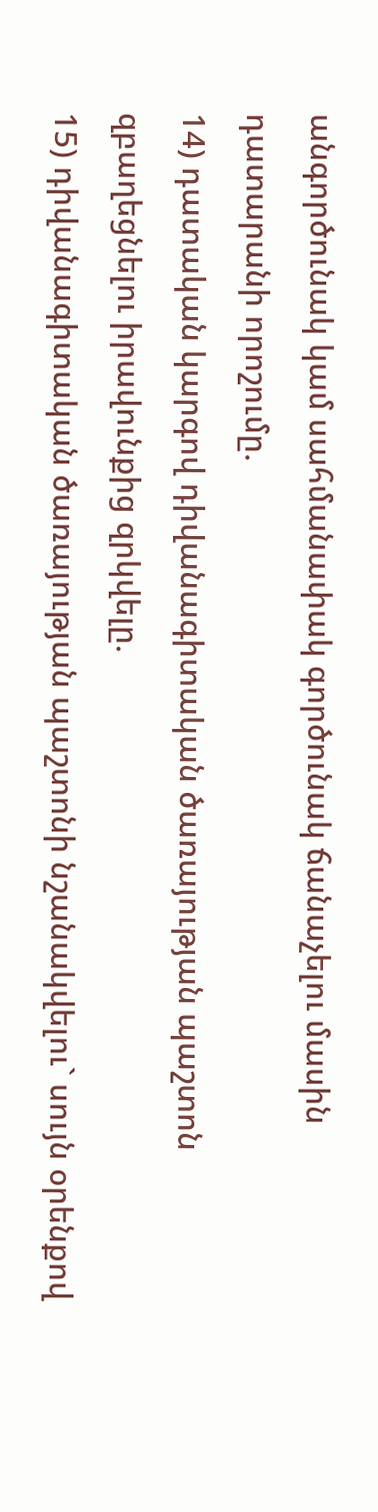անգործունակ կամ սահմանափակ գործունակ ճանաչելու մասին դատարանի որոշումը.
14) դատական կարգով դիվանագիտական ծառայության պաշտոն զբաղեցնելու իրավունքից զրկվելը.
15) դիվանագիտական ծառայության պաշտոնի նշանակվելու` սույն օրենքով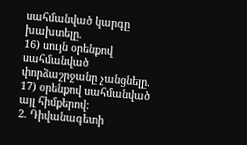սահմանված կարգը խախտելը.
16) սույն օրենքով սահմանված փորձաշրջանը չանցնելը.
17) օրենքով սահմանված այլ հիմքերով:
2. Դիվանագետի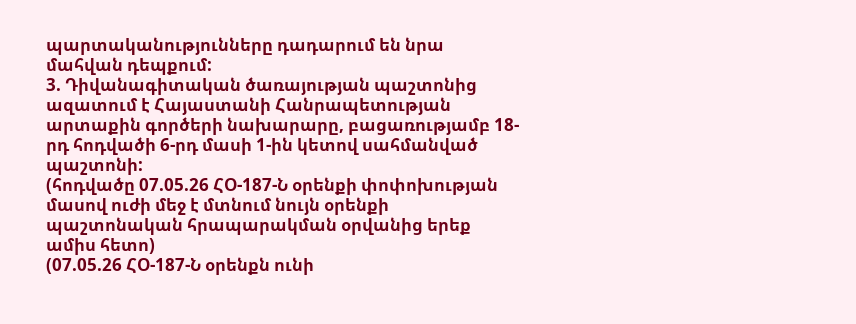պարտականությունները դադարում են նրա մահվան դեպքում:
3. Դիվանագիտական ծառայության պաշտոնից ազատում է Հայաստանի Հանրապետության արտաքին գործերի նախարարը, բացառությամբ 18-րդ հոդվածի 6-րդ մասի 1-ին կետով սահմանված պաշտոնի:
(հոդվածը 07.05.26 ՀՕ-187-Ն օրենքի փոփոխության մասով ուժի մեջ է մտնում նույն օրենքի պաշտոնական հրապարակման օրվանից երեք ամիս հետո)
(07.05.26 ՀՕ-187-Ն օրենքն ունի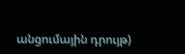անցումային դրույթ)